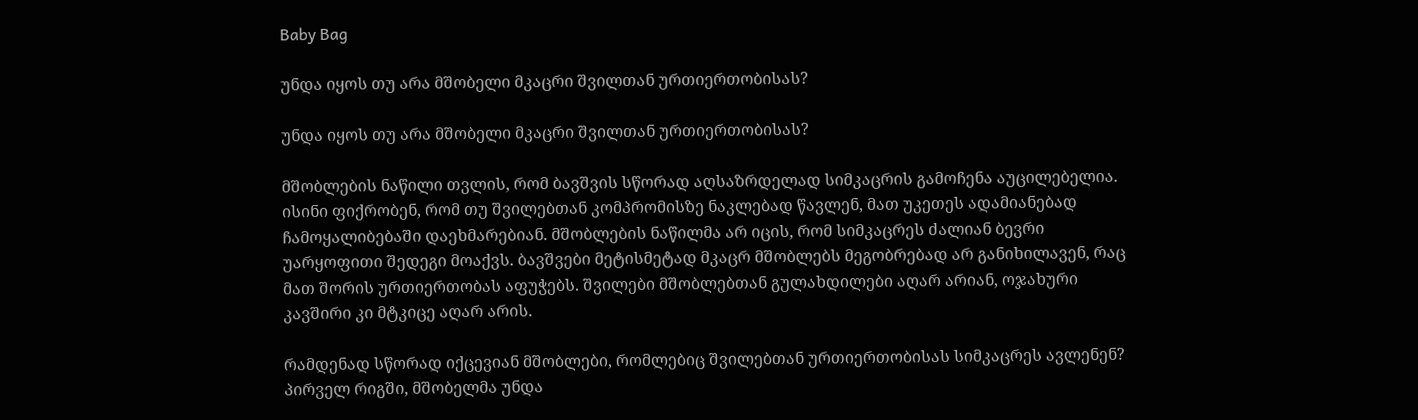Baby Bag

უნდა იყოს თუ არა მშობელი მკაცრი შვილთან ურთიერთობისას?

უნდა იყოს თუ არა მშობელი მკაცრი შვილთან ურთიერთობისას?

მშობლების ნაწილი თვლის, რომ ბავშვის სწორად აღსაზრდელად სიმკაცრის გამოჩენა აუცილებელია. ისინი ფიქრობენ, რომ თუ შვილებთან კომპრომისზე ნაკლებად წავლენ, მათ უკეთეს ადამიანებად ჩამოყალიბებაში დაეხმარებიან. მშობლების ნაწილმა არ იცის, რომ სიმკაცრეს ძალიან ბევრი უარყოფითი შედეგი მოაქვს. ბავშვები მეტისმეტად მკაცრ მშობლებს მეგობრებად არ განიხილავენ, რაც მათ შორის ურთიერთობას აფუჭებს. შვილები მშობლებთან გულახდილები აღარ არიან, ოჯახური კავშირი კი მტკიცე აღარ არის.

რამდენად სწორად იქცევიან მშობლები, რომლებიც შვილებთან ურთიერთობისას სიმკაცრეს ავლენენ? პირველ რიგში, მშობელმა უნდა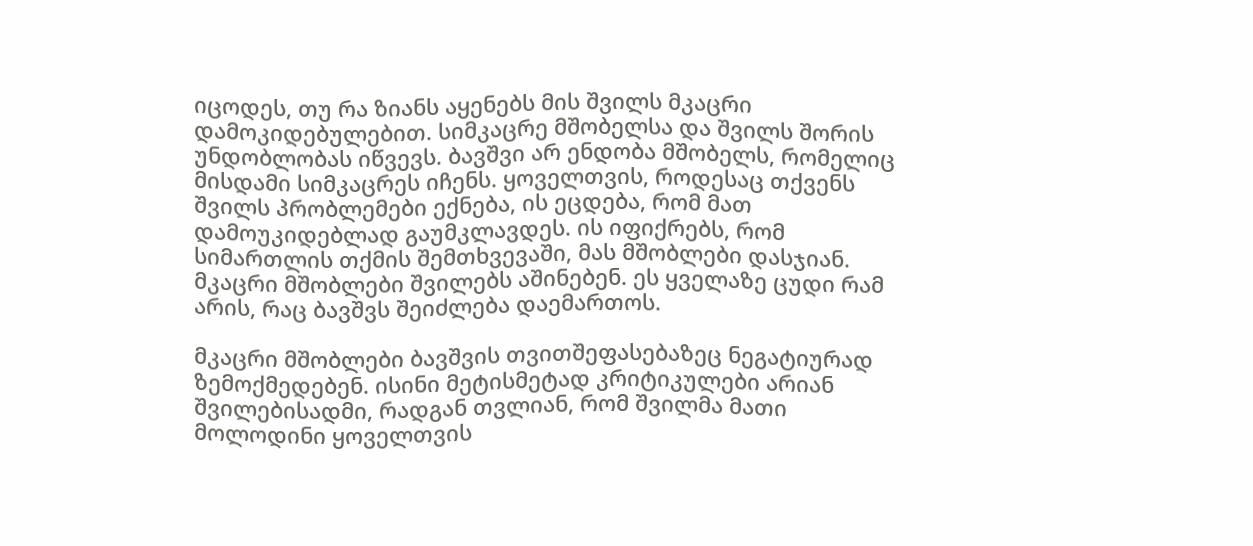იცოდეს, თუ რა ზიანს აყენებს მის შვილს მკაცრი დამოკიდებულებით. სიმკაცრე მშობელსა და შვილს შორის უნდობლობას იწვევს. ბავშვი არ ენდობა მშობელს, რომელიც მისდამი სიმკაცრეს იჩენს. ყოველთვის, როდესაც თქვენს შვილს პრობლემები ექნება, ის ეცდება, რომ მათ დამოუკიდებლად გაუმკლავდეს. ის იფიქრებს, რომ სიმართლის თქმის შემთხვევაში, მას მშობლები დასჯიან. მკაცრი მშობლები შვილებს აშინებენ. ეს ყველაზე ცუდი რამ არის, რაც ბავშვს შეიძლება დაემართოს.

მკაცრი მშობლები ბავშვის თვითშეფასებაზეც ნეგატიურად ზემოქმედებენ. ისინი მეტისმეტად კრიტიკულები არიან შვილებისადმი, რადგან თვლიან, რომ შვილმა მათი მოლოდინი ყოველთვის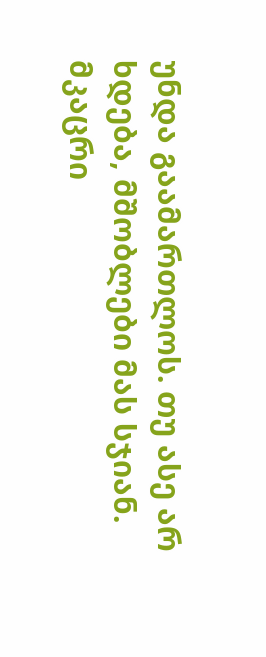უნდა გაამართლოს. თუ ასე არ ხდება, მშობლები მას სჯიან. მკაცრი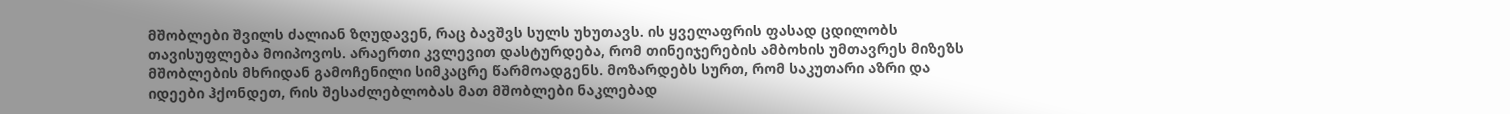მშობლები შვილს ძალიან ზღუდავენ, რაც ბავშვს სულს უხუთავს. ის ყველაფრის ფასად ცდილობს თავისუფლება მოიპოვოს. არაერთი კვლევით დასტურდება, რომ თინეიჯერების ამბოხის უმთავრეს მიზეზს მშობლების მხრიდან გამოჩენილი სიმკაცრე წარმოადგენს. მოზარდებს სურთ, რომ საკუთარი აზრი და იდეები ჰქონდეთ, რის შესაძლებლობას მათ მშობლები ნაკლებად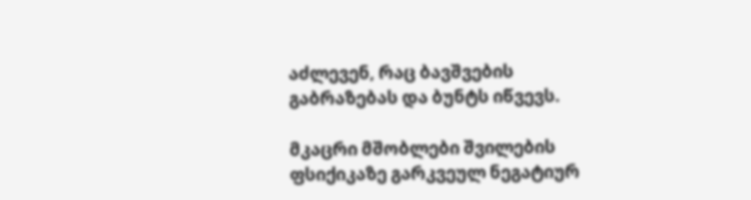აძლევენ, რაც ბავშვების გაბრაზებას და ბუნტს იწვევს.

მკაცრი მშობლები შვილების ფსიქიკაზე გარკვეულ ნეგატიურ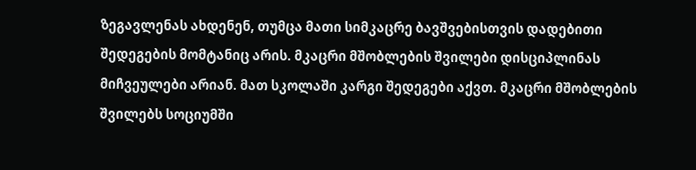ზეგავლენას ახდენენ, თუმცა მათი სიმკაცრე ბავშვებისთვის დადებითი შედეგების მომტანიც არის. მკაცრი მშობლების შვილები დისციპლინას მიჩვეულები არიან. მათ სკოლაში კარგი შედეგები აქვთ. მკაცრი მშობლების შვილებს სოციუმში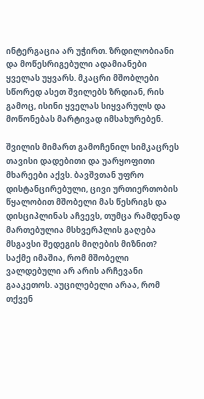ინტერგაცია არ უჭირთ. ზრდილობიანი და მოწესრიგებული ადამიანები ყველას უყვარს. მკაცრი მშობლები სწორედ ასეთ შვილებს ზრდიან, რის გამოც, ისინი ყველას სიყვარულს და მოწონებას მარტივად იმსახურებენ.

შვილის მიმართ გამოჩენილ სიმკაცრეს თავისი დადებითი და უარყოფითი მხარეები აქვს. ბავშვთან უფრო დისტანცირებული, ცივი ურთიერთობის წყალობით მშობელი მას წესრიგს და დისციპლინას აჩვევს, თუმცა რამდენად მართებულია მსხვერპლის გაღება მსგავსი შედეგის მიღების მიზნით? საქმე იმაშია, რომ მშობელი ვალდებული არ არის არჩევანი გააკეთოს. აუცილებელი არაა, რომ თქვენ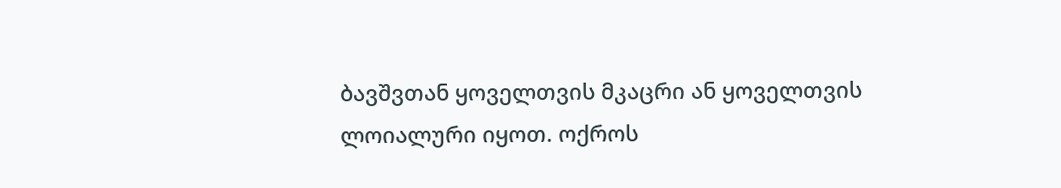ბავშვთან ყოველთვის მკაცრი ან ყოველთვის ლოიალური იყოთ. ოქროს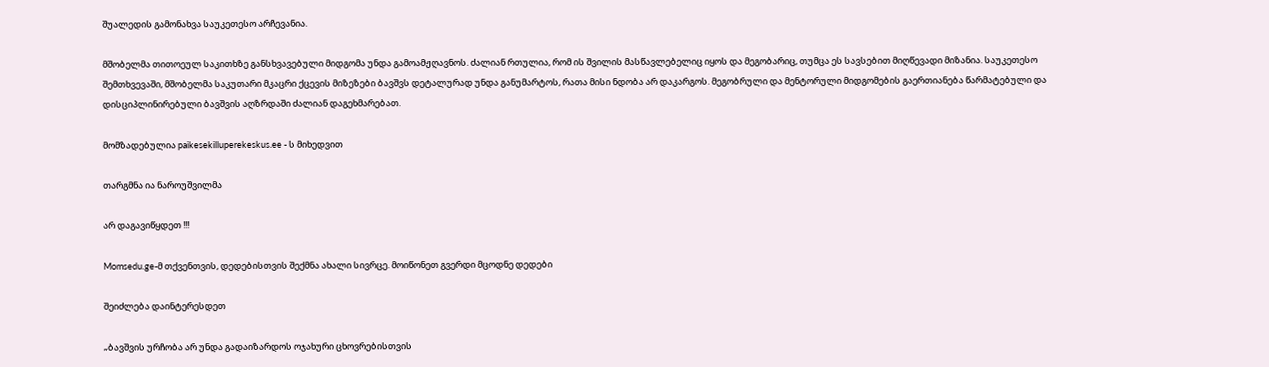შუალედის გამონახვა საუკეთესო არჩევანია.

მშობელმა თითოეულ საკითხზე განსხვავებული მიდგომა უნდა გამოამჟღავნოს. ძალიან რთულია, რომ ის შვილის მასწავლებელიც იყოს და მეგობარიც, თუმცა ეს სავსებით მიღწევადი მიზანია. საუკეთესო შემთხვევაში, მშობელმა საკუთარი მკაცრი ქცევის მიზეზები ბავშვს დეტალურად უნდა განუმარტოს, რათა მისი ნდობა არ დაკარგოს. მეგობრული და მენტორული მიდგომების გაერთიანება წარმატებული და დისციპლინირებული ბავშვის აღზრდაში ძალიან დაგეხმარებათ.

მომზადებულია paikesekilluperekeskus.ee - ს მიხედვით

თარგმნა ია ნაროუშვილმა

არ დაგავიწყდეთ !!!

Momsedu.ge-მ თქვენთვის, დედებისთვის შექმნა ახალი სივრცე. მოიწონეთ გვერდი მცოდნე დედები

შეიძლება დაინტერესდეთ

„ბავშვის ურჩობა არ უნდა გადაიზარდოს ოჯახური ცხოვრებისთვის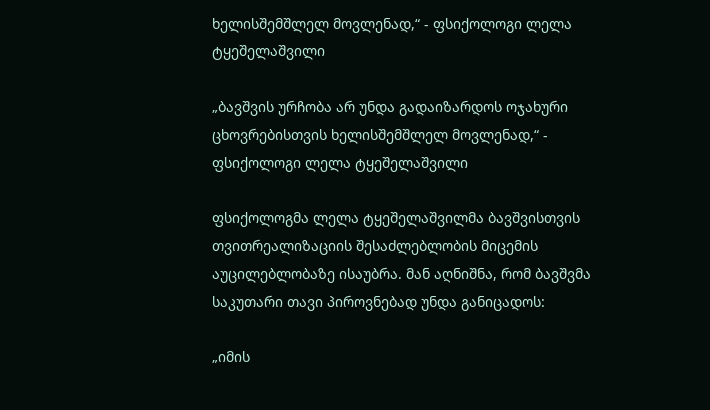ხელისშემშლელ მოვლენად,“ - ფსიქოლოგი ლელა ტყეშელაშვილი

„ბავშვის ურჩობა არ უნდა გადაიზარდოს ოჯახური ცხოვრებისთვის ხელისშემშლელ მოვლენად,“ - ფსიქოლოგი ლელა ტყეშელაშვილი

ფსიქოლოგმა ლელა ტყეშელაშვილმა ბავშვისთვის თვითრეალიზაციის შესაძლებლობის მიცემის აუცილებლობაზე ისაუბრა. მან აღნიშნა, რომ ბავშვმა საკუთარი თავი პიროვნებად უნდა განიცადოს:

„იმის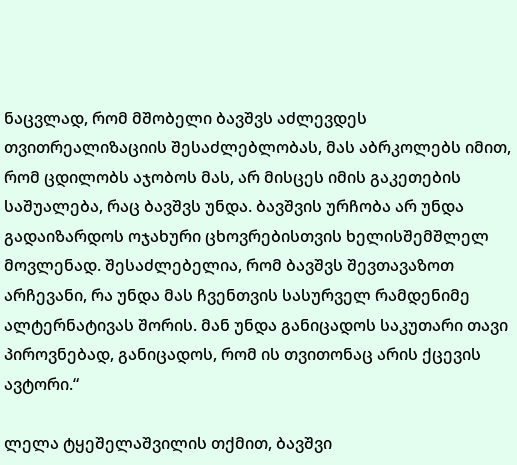ნაცვლად, რომ მშობელი ბავშვს აძლევდეს თვითრეალიზაციის შესაძლებლობას, მას აბრკოლებს იმით, რომ ცდილობს აჯობოს მას, არ მისცეს იმის გაკეთების საშუალება, რაც ბავშვს უნდა. ბავშვის ურჩობა არ უნდა გადაიზარდოს ოჯახური ცხოვრებისთვის ხელისშემშლელ მოვლენად. შესაძლებელია, რომ ბავშვს შევთავაზოთ არჩევანი, რა უნდა მას ჩვენთვის სასურველ რამდენიმე ალტერნატივას შორის. მან უნდა განიცადოს საკუთარი თავი პიროვნებად, განიცადოს, რომ ის თვითონაც არის ქცევის ავტორი.“

ლელა ტყეშელაშვილის თქმით, ბავშვი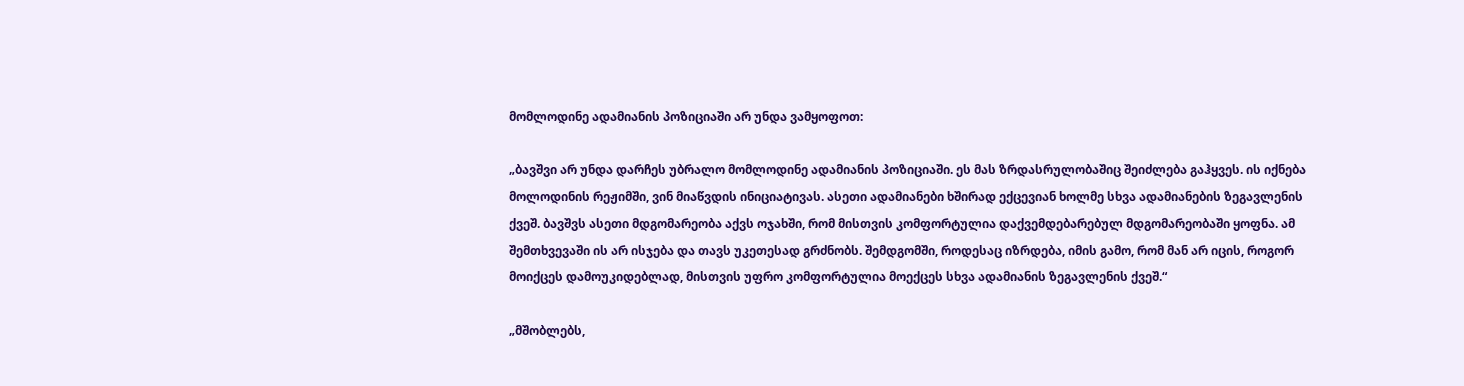მომლოდინე ადამიანის პოზიციაში არ უნდა ვამყოფოთ:

„ბავშვი არ უნდა დარჩეს უბრალო მომლოდინე ადამიანის პოზიციაში. ეს მას ზრდასრულობაშიც შეიძლება გაჰყვეს. ის იქნება მოლოდინის რეჟიმში, ვინ მიაწვდის ინიციატივას. ასეთი ადამიანები ხშირად ექცევიან ხოლმე სხვა ადამიანების ზეგავლენის ქვეშ. ბავშვს ასეთი მდგომარეობა აქვს ოჯახში, რომ მისთვის კომფორტულია დაქვემდებარებულ მდგომარეობაში ყოფნა. ამ შემთხვევაში ის არ ისჯება და თავს უკეთესად გრძნობს. შემდგომში, როდესაც იზრდება, იმის გამო, რომ მან არ იცის, როგორ მოიქცეს დამოუკიდებლად, მისთვის უფრო კომფორტულია მოექცეს სხვა ადამიანის ზეგავლენის ქვეშ.“

„მშობლებს,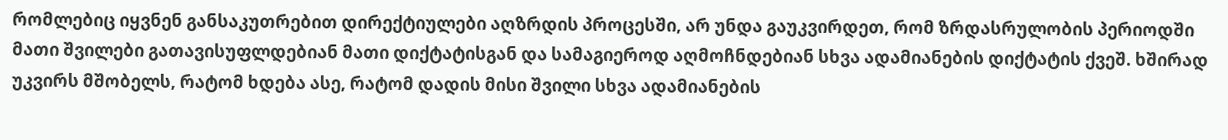რომლებიც იყვნენ განსაკუთრებით დირექტიულები აღზრდის პროცესში, არ უნდა გაუკვირდეთ, რომ ზრდასრულობის პერიოდში მათი შვილები გათავისუფლდებიან მათი დიქტატისგან და სამაგიეროდ აღმოჩნდებიან სხვა ადამიანების დიქტატის ქვეშ. ხშირად უკვირს მშობელს, რატომ ხდება ასე, რატომ დადის მისი შვილი სხვა ადამიანების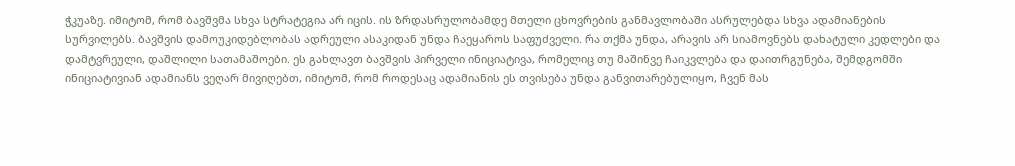ჭკუაზე. იმიტომ, რომ ბავშვმა სხვა სტრატეგია არ იცის. ის ზრდასრულობამდე მთელი ცხოვრების განმავლობაში ასრულებდა სხვა ადამიანების სურვილებს. ბავშვის დამოუკიდებლობას ადრეული ასაკიდან უნდა ჩაეყაროს საფუძველი. რა თქმა უნდა, არავის არ სიამოვნებს დახატული კედლები და დამტვრეული, დაშლილი სათამაშოები. ეს გახლავთ ბავშვის პირველი ინიციატივა, რომელიც თუ მაშინვე ჩაიკვლება და დაითრგუნება, შემდგომში ინიციატივიან ადამიანს ვეღარ მივიღებთ, იმიტომ, რომ როდესაც ადამიანის ეს თვისება უნდა განვითარებულიყო, ჩვენ მას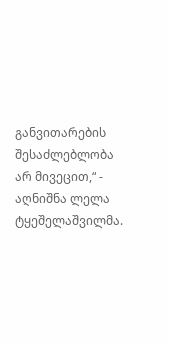განვითარების შესაძლებლობა არ მივეცით,“ - აღნიშნა ლელა ტყეშელაშვილმა.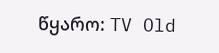წყარო: TV Old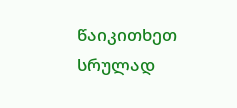წაიკითხეთ სრულად